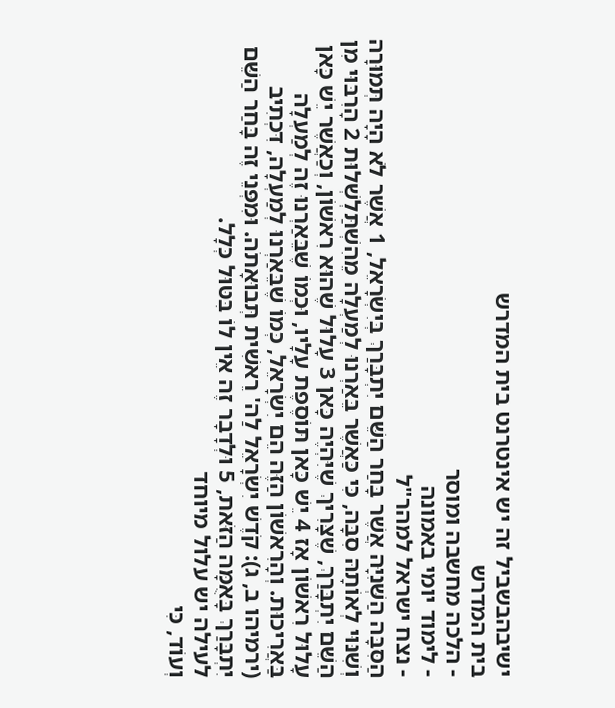ישיבהבשביל זה יש אינטרנט בית המדרש
בית המדרש
- הלכה מחשבה ומוסר
- לימוד יומי באמונה
- נצח ישראל למהר"ל
הַסִּבָּה הַשְּׁנִיָּה אֲשֶׁר בָּחַר הַשֵּׁם יִתְבָּרַךְ בְּיִשְׂרָאֵל, 1 אֲשֶׁר לֹא הָיָה תְּמוּרָה וְשִׁנּוּי לְאוֹתָהּ סִבָּה, כִּי כַּאֲשֶׁר בֵּאַרְנוּ לְמַעְלָה מֵהִשְׁתַּלְשְׁלוּת 2 הָרִבּוּי מִן הַשֵּׁם יִתְבָּרַךְ, שֶׁצָּרִיךְ שֶׁיִּהְיֶה כָּאן 3 עָלוּל שֶׁהוּא רִאשׁוֹן, וְכַאֲשֶׁר יֵשׁ כָּאן עָלוּל רִאשׁוֹן אָז 4 יֵשׁ כָּאן תּוֹסֶפֶת עָלָיו, וּכְמוֹ שֶׁבֵּאַרְנוּ זֶה לְמַעְלָה בַּאֲרִיכוּת. וְהָרִאשׁוֹן הַזֶּה הֵם יִשְׂרָאֵל, כְּמוֹ שֶׁבֵּאַרְנוּ לְמַעְלָה, דִּכְתִיב (ירמיהו ב, ג): קֹדֶשׁ יִשְׂרָאֵל לַה' רֵאשִׁית תְּבוּאָתֹה. וּמִפְּנֵי זֶה בָּחַר הַשֵּׁם יִתְבָּרַךְ בָּאֻמָּה הַזֹּאת, 5 וּלְדָבָר זֶה אֵין לוֹ בִּטּוּל כְּלָל.
לעילה יש עלול מיוחד
וְעוֹד, כִּי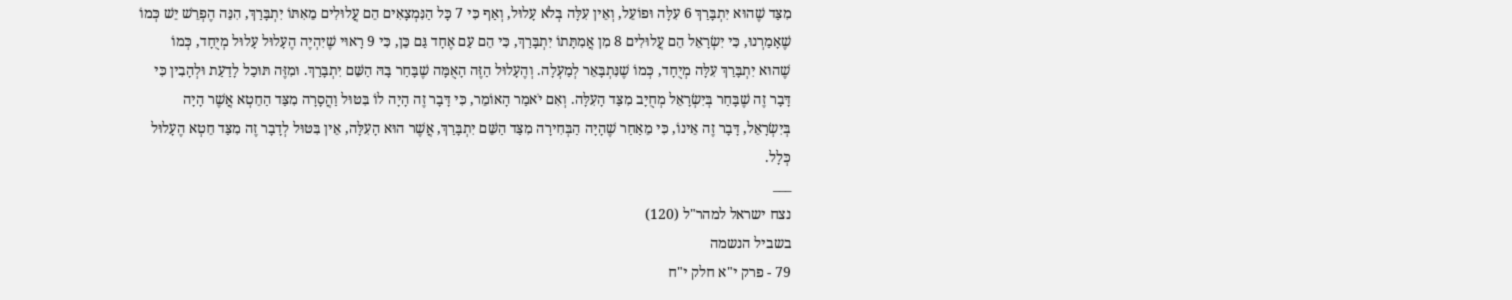מִצַּד שֶׁהוּא יִתְבָּרַךְ 6 עִלָּה וּפוֹעֵל, וְאֵין עִלָּה בְּלֹא עָלוּל, וְאַף כִּי 7 כָּל הַנִּמְצָאִים הֵם עֲלוּלִים מֵאִתּוֹ יִתְבָּרַךְ, הִנֵּה הֶפְרֵשׁ יֵשׁ כְּמוֹ שֶׁאָמַרְנוּ, כִּי יִשְׂרָאֵל הֵם עֲלוּלִים 8 מִן אֲמִתָּתוֹ יִתְבָּרַךְ, כִּי הֵם עַם אֶחָד גַּם כֵּן, כִּי 9 רָאוּי שֶׁיִּהְיֶה הֶעָלוּל עָלוּל מְיֻחָד, כְּמוֹ שֶׁהוּא יִתְבָּרַךְ עִלָּה מְיֻחָד, כְּמוֹ שֶׁנִּתְבָּאֵר לְמַעְלָה. וְהֶעָלוּל הַזֶּה הָאֻמָּה שֶׁבָּחַר בָּהּ הַשֵּׁם יִתְבָּרַךְ. וּמִזֶּה תּוּכַל לָדַעַת וּלְהָבִין כִּי דָּבָר זֶה שֶׁבָּחַר בְּיִשְׂרָאֵל מְחֻיָּב מִצַּד הָעִלָּה. וְאִם יֹאמַר הָאוֹמֵר, כִּי דָּבָר זֶה הָיָה לוֹ בִּטּוּל וַהֲסָרָה מִצַּד הַחֵטְא אֲשֶׁר הָיָה בְּיִשְׂרָאֵל, דָּבָר זֶה אֵינוֹ, כִּי מֵאַחַר שֶׁהָיָה הַבְּחִירָה מִצַּד הַשֵּׁם יִתְבָּרַךְ, אֲשֶׁר הוּא הָעִלָּה, אֵין בִּטּוּל לְדָבָר זֶה מִצַּד חֵטְא הֶעָלוּל כְּלָל.
___
נצח ישראל למהר"ל (120)
בשביל הנשמה
79 - פרק י"א חלק י"ח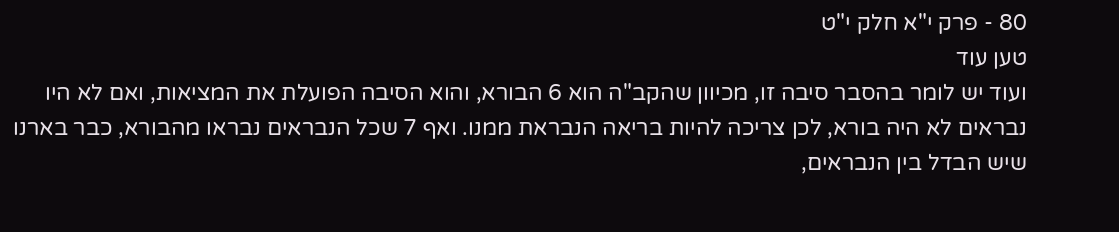80 - פרק י"א חלק י"ט
טען עוד
ועוד יש לומר בהסבר סיבה זו, מכיוון שהקב"ה הוא 6 הבורא, והוא הסיבה הפועלת את המציאות, ואם לא היו נבראים לא היה בורא, לכן צריכה להיות בריאה הנבראת ממנו. ואף 7 שכל הנבראים נבראו מהבורא, כבר בארנו שיש הבדל בין הנבראים,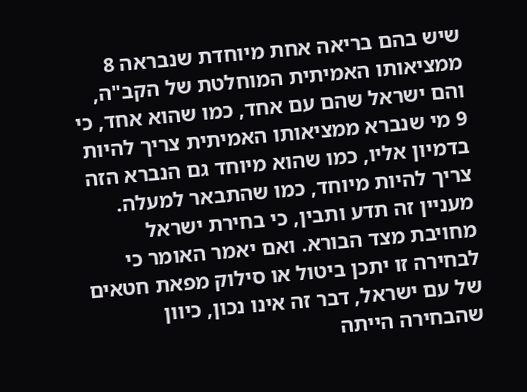שיש בהם בריאה אחת מיוחדת שנבראה 8 ממציאותו האמיתית המוחלטת של הקב"ה, והם ישראל שהם עם אחד, כמו שהוא אחד, כי 9 מי שנברא ממציאותו האמיתית צריך להיות בדמיון אליו, כמו שהוא מיוחד גם הנברא הזה צריך להיות מיוחד, כמו שהתבאר למעלה. מעניין זה תדע ותבין, כי בחירת ישראל מחויבת מצד הבורא. ואם יאמר האומר כי לבחירה זו יתכן ביטול או סילוק מפאת חטאים של עם ישראל, דבר זה אינו נכון, כיוון שהבחירה הייתה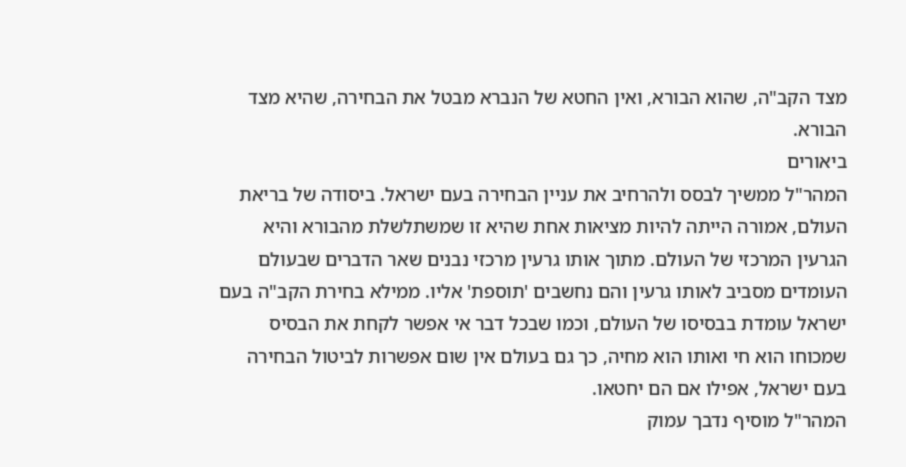מצד הקב"ה, שהוא הבורא, ואין החטא של הנברא מבטל את הבחירה, שהיא מצד הבורא.
ביאורים
המהר"ל ממשיך לבסס ולהרחיב את עניין הבחירה בעם ישראל. ביסודה של בריאת העולם, אמורה הייתה להיות מציאות אחת שהיא זו שמשתלשלת מהבורא והיא הגרעין המרכזי של העולם. מתוך אותו גרעין מרכזי נבנים שאר הדברים שבעולם העומדים מסביב לאותו גרעין והם נחשבים 'תוספת' אליו. ממילא בחירת הקב"ה בעם ישראל עומדת בבסיסו של העולם, וכמו שבכל דבר אי אפשר לקחת את הבסיס שמכוחו הוא חי ואותו הוא מחיה, כך גם בעולם אין שום אפשרות לביטול הבחירה בעם ישראל, אפילו אם הם יחטאו.
המהר"ל מוסיף נדבך עמוק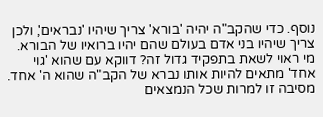נוסף. כדי שהקב"ה יהיה 'בורא' צריך שיהיו 'נבראים', ולכן צריך שיהיו בני אדם בעולם שהם יהיו ברואיו של הבורא. מי ראוי לשאת בתפקיד גדול זה? דווקא עם שהוא 'גוי אחד' מתאים להיות אותו נברא של הקב"ה שהוא ה' אחד. מסיבה זו למרות שכל הנמצאים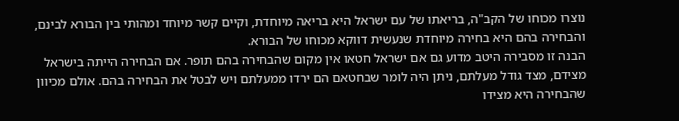נוצרו מכוחו של הקב"ה, בריאתו של עם ישראל היא בריאה מיוחדת, וקיים קשר מיוחד ומהותי בין הבורא לבינם, והבחירה בהם היא בחירה מיוחדת שנעשית דווקא מכוחו של הבורא.
הבנה זו מסבירה היטב מדוע גם אם ישראל חטאו אין מקום שהבחירה בהם תופר. אם הבחירה הייתה בישראל מצידם, מצד גודל מעלתם, ניתן היה לומר שבחטאם הם ירדו ממעלתם ויש לבטל את הבחירה בהם. אולם מכיוון שהבחירה היא מצידו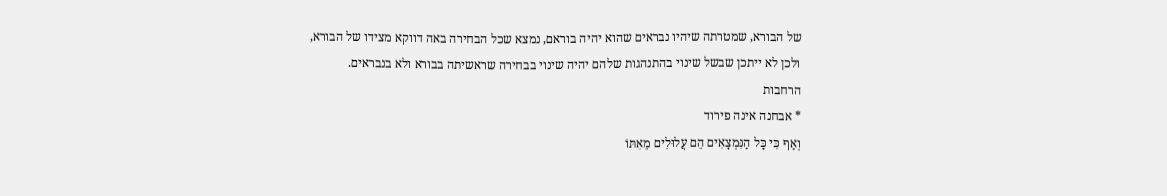של הבורא, שמטרתה שיהיו נבראים שהוא יהיה בוראם, נמצא שכל הבחירה באה דווקא מצידו של הבורא, ולכן לא ייתכן שבשל שינוי בהתנהגות שלהם יהיה שינוי בבחירה שראשיתה בבורא ולא בנבראים.
הרחבות
* אבחנה אינה פירוד
וְאַף כִּי כָּל הַנִּמְצָאִים הֵם עֲלוּלִים מֵאִתּוֹ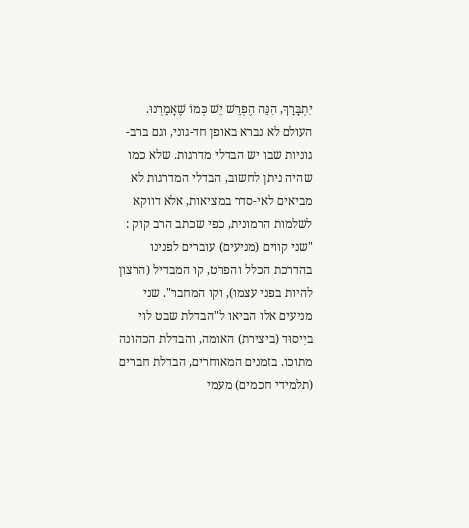יִתְבָּרַךְ, הִנֵּה הֶפְרֵשׁ יֵשׁ כְּמוֹ שֶׁאָמַרְנוּ. העולם לא נברא באופן חד-גוני, וגם ברב-גוניות שבו יש הבדלי מדרגות. שלא כמו שהיה ניתן לחשוב, הבדלי המדרגות לא מביאים לאי-סדר במציאות, אלא דווקא לשלמות הרמונית, כפי שכתב הרב קוק : "שני קווים (מניעים) עוברים לפנינו בהדרכת הכלל והפרט, קו המבדיל (הרצון להיות בפני עצמו), וקו המחבר". שני מניעים אלו הביאו ל"הבדלת שבט לוי ביִיסוּד (ביצירת) האומה, והבדלת הכהונה מתוכו. בזמנים המאוחרים, הבדלת חברים (תלמידי חכמים) מעמי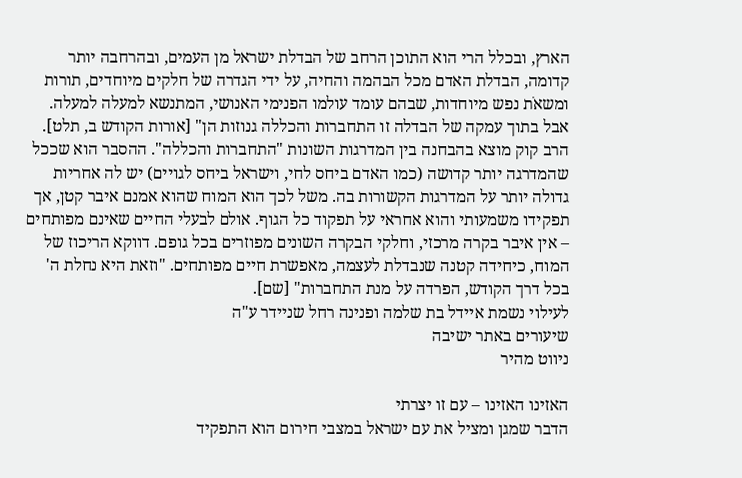הארץ, ובכלל הרי הוא התוכן הרחב של הבדלת ישראל מן העמים, ובהרחבה יותר קדומה, הבדלת האדם מכל הבהמה והחיה, על ידי הגדרה של חלקים מיוחדים, תורות ומשאֹת נפש מיוחדות, שבהם עומד עולמו הפנימי האנושי, המתנשא למעלה למעלה. אבל בתוך עמקה של הבדלה זו התחברות והכללה גנוזות הן" [אורות הקודש ב, תלט].
הרב קוק מוצא בהבחנה בין המדרגות השונות "התחברות והכללה". ההסבר הוא שככל שהמדרגה יותר קדושה (כמו האדם ביחס לחי, וישראל ביחס לגויים) יש לה אחריות גדולה יותר על המדרגות הקשורות בה. משל לכך הוא המוח שהוא אמנם איבר קטן, אך תפקידו משמעותי והוא אחראי על תפקוד כל הגוף. אולם לבעלי החיים שאינם מפותחים – אין איבר בקרה מרכזי, וחלקי הבקרה השונים מפוזרים בכל גופם. דווקא הריכוז של המוח, כיחידה קטנה שנבדלת לעצמה, מאפשרת חיים מפותחים. "וזאת היא נחלת ה' בכל דרך הקודש, הפרדה על מנת התחברות" [שם].
לעילוי נשמת איידל בת שלמה ופנינה רחל שניידר ע"ה
שיעורים באתר ישיבה
ניווט מהיר

האזינו האזינו – עם זו יצרתי
הדבר שמגן ומציל את עם ישראל במצבי חירום הוא התפקיד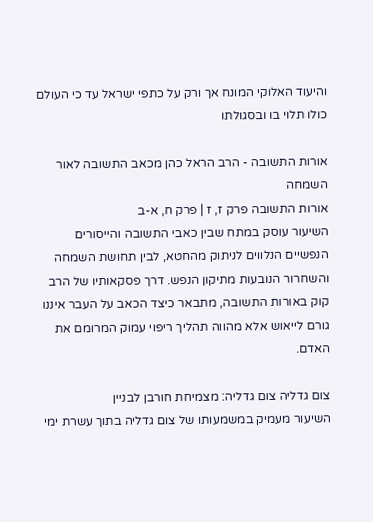והיעוד האלוקי המונח אך ורק על כתפי ישראל עד כי העולם כולו תלוי בו ובסגולתו

אורות התשובה - הרב הראל כהן מכאב התשובה לאור השמחה
אורות התשובה פרק ז, ז | פרק ח, א-ב
השיעור עוסק במתח שבין כאבי התשובה והייסורים הנפשיים הנלווים לניתוק מהחטא, לבין תחושת השמחה והשחרור הנובעות מתיקון הנפש. דרך פסקאותיו של הרב קוק באורות התשובה, מתבאר כיצד הכאב על העבר איננו גורם לייאוש אלא מהווה תהליך ריפוי עמוק המרומם את האדם.

צום גדליה צום גדליה: מצמיחת חורבן לבניין
השיעור מעמיק במשמעותו של צום גדליה בתוך עשרת ימי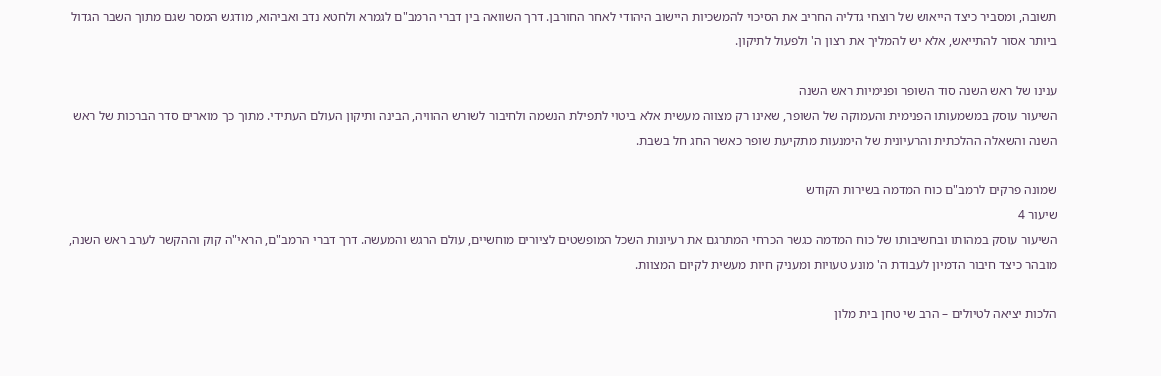תשובה, ומסביר כיצד הייאוש של רוצחי גדליה החריב את הסיכוי להמשכיות היישוב היהודי לאחר החורבן. דרך השוואה בין דברי הרמב"ם לגמרא ולחטא נדב ואביהוא, מודגש המסר שגם מתוך השבר הגדול ביותר אסור להתייאש, אלא יש להמליך את רצון ה' ולפעול לתיקון.

ענינו של ראש השנה סוד השופר ופנימיות ראש השנה
השיעור עוסק במשמעותו הפנימית והעמוקה של השופר, שאינו רק מצווה מעשית אלא ביטוי לתפילת הנשמה ולחיבור לשורש ההוויה, הבינה ותיקון העולם העתידי. מתוך כך מוארים סדר הברכות של ראש השנה והשאלה ההלכתית והרעיונית של הימנעות מתקיעת שופר כאשר החג חל בשבת.

שמונה פרקים לרמב"ם כוח המדמה בשירות הקודש
שיעור 4
השיעור עוסק במהותו ובחשיבותו של כוח המדמה כגשר הכרחי המתרגם את רעיונות השכל המופשטים לציורים מוחשיים, עולם הרגש והמעשה. דרך דברי הרמב"ם, הראי"ה קוק וההקשר לערב ראש השנה, מובהר כיצד חיבור הדמיון לעבודת ה' מונע טעויות ומעניק חיות מעשית לקיום המצוות.

הלכות יציאה לטיולים – הרב שי טחן בית מלון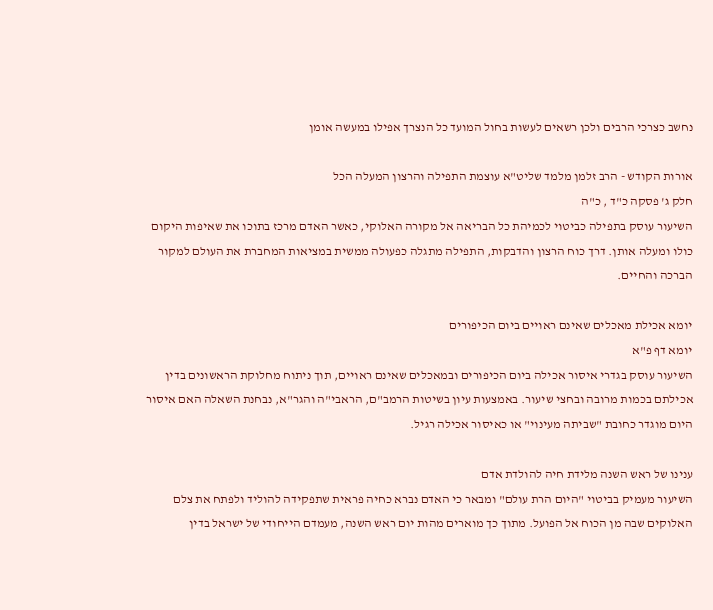נחשב כצרכי הרבים ולכן רשאים לעשות בחול המועד כל הנצרך אפילו במעשה אומן

אורות הקודש - הרב זלמן מלמד שליט"א עוצמת התפילה והרצון המעלה הכל
חלק ג' פסקה כ"ד , כ"ה
השיעור עוסק בתפילה כביטוי לכמיהת כל הבריאה אל מקורה האלוקי, כאשר האדם מרכז בתוכו את שאיפות היקום כולו ומעלה אותן. דרך כוח הרצון והדבקות, התפילה מתגלה כפעולה ממשית במציאות המחברת את העולם למקור הברכה והחיים.

יומא אכילת מאכלים שאינם ראויים ביום הכיפורים
יומא דף פ"א
השיעור עוסק בגדרי איסור אכילה ביום הכיפורים ובמאכלים שאינם ראויים, תוך ניתוח מחלוקת הראשונים בדין אכילתם בכמות מרובה ובחצי שיעור. באמצעות עיון בשיטות הרמב"ם, הראבי"ה והגר"א, נבחנת השאלה האם איסור היום מוגדר כחובת "שביתה מעינוי" או כאיסור אכילה רגיל.

ענינו של ראש השנה מלידת חיה להולדת אדם
השיעור מעמיק בביטוי "היום הרת עולם" ומבאר כי האדם נברא כחיה פראית שתפקידה להוליד ולפתח את צלם האלוקים שבה מן הכוח אל הפועל. מתוך כך מוארים מהות יום ראש השנה, מעמדם הייחודי של ישראל בדין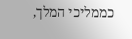כממליכי המלך,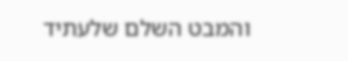והמבט השלם שלעתיד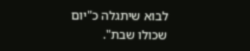לבוא שיתגלה כ"יום שכולו שבת".